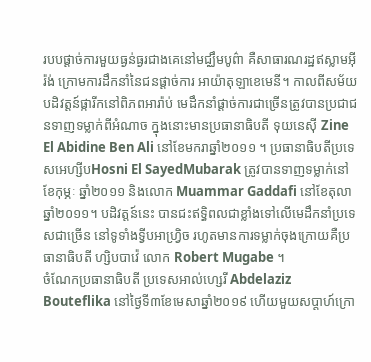របបផ្ដាច់ការមួយធ្ងន់ធ្ងរជាងគេនៅមជ្ឈឹមបូព៌ា គឺសាធារណរដ្ឋឥស្លាមអ៊ីរ៉ង់ ក្រោមការដឹកនាំនៃជនផ្ដាច់ការ អាយ៉ាតុឡាខេមេនី។ កាលពីសម័យបដិវត្តន៍ផ្ការីកនៅពិភពអារ៉ាប់ មេដឹកនាំផ្ដាច់ការជាច្រើនត្រូវបានប្រជាជនទាញទម្លាក់ពីអំណាច ក្នុងនោះមានប្រធានាធិបតី ទុយនេស៊ី Zine El Abidine Ben Ali នៅខែមករាឆ្នាំ២០១១ ។ ប្រធានាធិបតីប្រទេសអេហ្សីបHosni El SayedMubarak ត្រូវបានទាញទម្លាក់នៅខែកុម្ភៈ ឆ្នាំ២០១១ និងលោក Muammar Gaddafi នៅខែតុលាឆ្នាំ២០១១។ បដិវត្តន៍នេះ បានជះឥទ្ធិពលជាខ្លាំងទៅលើមេដឹកនាំប្រទេសជាច្រើន នៅទូទាំងទ្វីបអាហ្រិ្វច រហូតមានការទម្លាក់ចុងក្រោយគឺប្រធានាធិបតី ហ្សិបបាវ៉េ លោក Robert Mugabe ។
ចំណែកប្រធានាធិបតី ប្រទេសអាល់ហ្សេរី Abdelaziz Bouteflika នៅថ្ងៃទី៣ខែមេសាឆ្នាំ២០១៩ ហើយមួយសប្ដាហ៍ក្រោ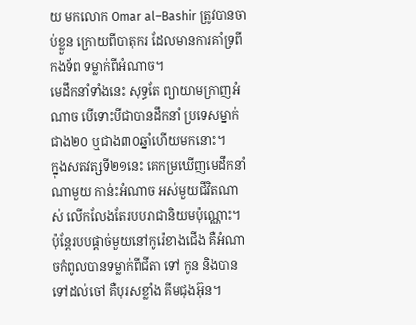យ មកលោក Omar al–Bashir ត្រូវបានចាប់ខ្លួន ក្រោយពីបាតុករ ដែលមានការគាំទ្រពីកងទ័ព ទម្លាក់ពីអំណាច។
មេដឹកនាំទាំងនេះ សុទ្ធតែ ព្យាយាមក្រាញអំណាច បើទោះបីជាបានដឹកនាំ ប្រទេសម្នាក់ជាង២០ ឬជាង៣០ឆ្នាំហើយមកនោះ។
ក្នុងសតវត្សទី២១នេះ គេកម្រឃើញមេដឹកនាំណាមួយ កាន់ះអំណាច អស់មួយជីវិតណាស់ លើកលែងតែរបបរាជានិយមប៉ុណ្ណោះ។ ប៉ុន្តែរបបផ្ដាច់មួយនៅកូរ៉េខាងជើង គឺអំណាចកំពូលបានទម្លាក់ពីជីតា ទៅ កូន និងបានទៅដល់ចៅ គឺបុរសខ្លាំង គីមជុងអ៊ុន។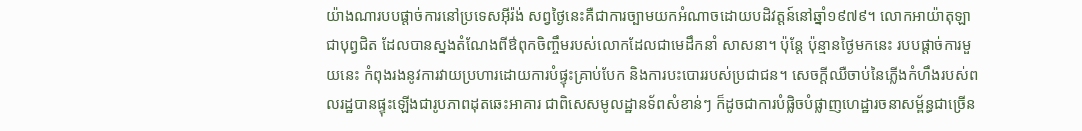យ៉ាងណារបបផ្ដាច់ការនៅប្រទេសអ៊ីរ៉ង់ សព្វថ្ងៃនេះគឺជាការច្បាមយកអំណាចដោយបដិវត្តន៍នៅឆ្នាំ១៩៧៩។ លោកអាយ៉ាតុឡាជាបុព្វជិត ដែលបានស្នងតំណែងពីឳពុកចិញ្ចឹមរបស់លោកដែលជាមេដឹកនាំ សាសនា។ ប៉ុន្តែ ប៉ុន្មានថ្ងៃមកនេះ របបផ្ដាច់ការមួយនេះ កំពុងរងនូវការវាយប្រហារដោយការបំផ្ទុះគ្រាប់បែក និងការបះបោររបស់ប្រជាជន។ សេចក្ដីឈឺចាប់នៃភ្លើងកំហឹងរបស់ពលរដ្ឋបានផ្ទុះឡើងជារូបភាពដុតឆេះអាគារ ជាពិសេសមូលដ្ឋានទ័ពសំខាន់ៗ ក៏ដូចជាការបំផ្លិចបំផ្លាញហេដ្ឋារចនាសម្ព័ន្ធជាច្រើន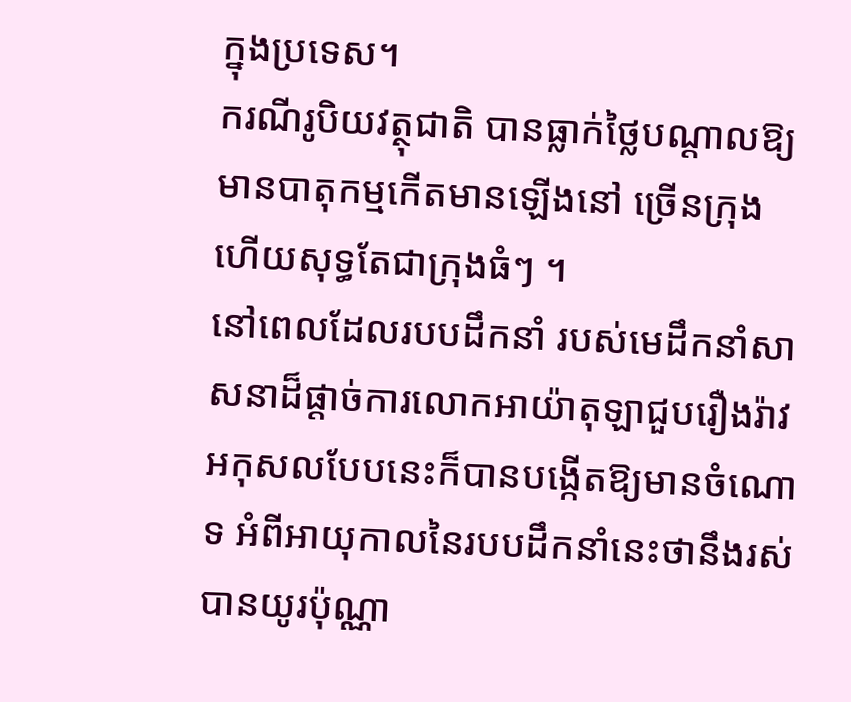ក្នុងប្រទេស។
ករណីរូបិយវត្ថុជាតិ បានធ្លាក់ថ្លៃបណ្ដាលឱ្យមានបាតុកម្មកើតមានឡើងនៅ ច្រើនក្រុង ហើយសុទ្ធតែជាក្រុងធំៗ ។
នៅពេលដែលរបបដឹកនាំ របស់មេដឹកនាំសាសនាដ៏ផ្ដាច់ការលោកអាយ៉ាតុឡាជួបរឿងរ៉ាវអកុសលបែបនេះក៏បានបង្កើតឱ្យមានចំណោទ អំពីអាយុកាលនៃរបបដឹកនាំនេះថានឹងរស់បានយូរប៉ុណ្ណា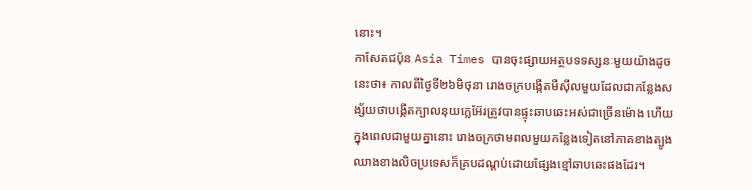នោះ។
កាសែតជប៉ុន Asia Times បានចុះផ្សាយអត្ថបទទស្សនៈមួយយ៉ាងដូចនេះថា៖ កាលពីថ្ងៃទី២៦មិថុនា រោងចក្របង្កើតមីស៊ីលមួយដែលជាកន្លែងសង្ស័យថាបង្កើតក្បាលនុយក្លេអ៊ែរត្រូវបានផ្ទុះឆាបឆេះអស់ជាច្រើនម៉ោង ហើយក្នុងពេលជាមួយគ្នានោះ រោងចក្រថាមពលមួយកន្លែងទៀតនៅភាគខាងត្បូងឈាងខាងលិចប្រទេសក៏គ្របដណ្ដប់ដោយផ្សែងខ្មៅឆាបឆេះផងដែរ។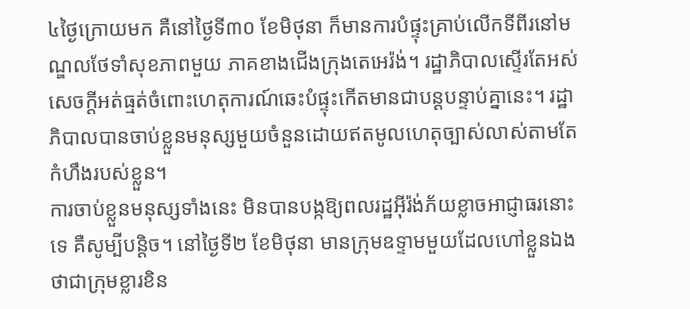៤ថ្ងៃក្រោយមក គឺនៅថ្ងៃទី៣០ ខែមិថុនា ក៏មានការបំផ្ទុះគ្រាប់លើកទីពីរនៅមណ្ឌលថែទាំសុខភាពមួយ ភាគខាងជើងក្រុងតេអេរ៉ង់។ រដ្ឋាភិបាលស្ទើរតែអស់សេចក្ដីអត់ធ្មត់ចំពោះហេតុការណ៍ឆេះបំផ្ទុះកើតមានជាបន្ដបន្ទាប់គ្នានេះ។ រដ្ឋាភិបាលបានចាប់ខ្លួនមនុស្សមួយចំនួនដោយឥតមូលហេតុច្បាស់លាស់តាមតែកំហឹងរបស់ខ្លួន។
ការចាប់ខ្លួនមនុស្សទាំងនេះ មិនបានបង្កឱ្យពលរដ្ឋអ៊ីរ៉ង់ភ័យខ្លាចអាជ្ញាធរនោះទេ គឺសូម្បីបន្ដិច។ នៅថ្ងៃទី២ ខែមិថុនា មានក្រុមឧទ្ទាមមួយដែលហៅខ្លួនឯងថាជាក្រុមខ្លារខិន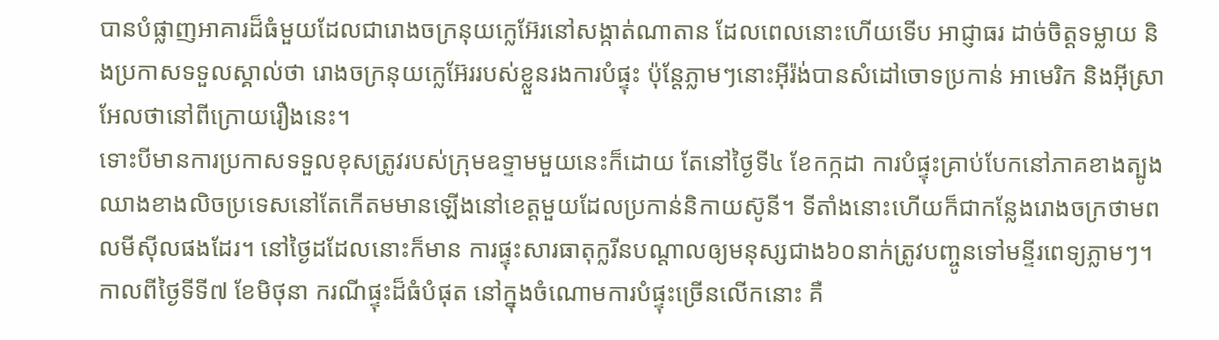បានបំផ្លាញអាគារដ៏ធំមួយដែលជារោងចក្រនុយក្លេអ៊ែរនៅសង្កាត់ណាតាន ដែលពេលនោះហើយទើប អាជ្ញាធរ ដាច់ចិត្តទម្លាយ និងប្រកាសទទួលស្គាល់ថា រោងចក្រនុយក្លេអ៊ែររបស់ខ្លួនរងការបំផ្ទុះ ប៉ុន្ដែភ្លាមៗនោះអ៊ីរ៉ង់បានសំដៅចោទប្រកាន់ អាមេរិក និងអ៊ីស្រាអែលថានៅពីក្រោយរឿងនេះ។
ទោះបីមានការប្រកាសទទួលខុសត្រូវរបស់ក្រុមឧទ្ទាមមួយនេះក៏ដោយ តែនៅថ្ងៃទី៤ ខែកក្កដា ការបំផ្ទុះគ្រាប់បែកនៅភាគខាងត្បូងឈាងខាងលិចប្រទេសនៅតែកើតមមានឡើងនៅខេត្តមួយដែលប្រកាន់និកាយស៊ូនី។ ទីតាំងនោះហើយក៏ជាកន្លែងរោងចក្រថាមពលមីស៊ីលផងដែរ។ នៅថ្ងៃដដែលនោះក៏មាន ការផ្ទុះសារធាតុក្លរីនបណ្តាលឲ្យមនុស្សជាង៦០នាក់ត្រូវបញ្ចូនទៅមន្ទីរពេទ្យភ្លាមៗ។
កាលពីថ្ងៃទីទី៧ ខែមិថុនា ករណីផ្ទុះដ៏ធំបំផុត នៅក្នុងចំណោមការបំផ្ទុះច្រើនលើកនោះ គឺ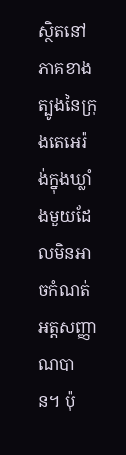ស្ថិតនៅភាគខាងត្បូងនៃក្រុងតេអេរ៉ង់ក្នុងឃ្លាំងមួយដែលមិនអាចកំណត់អត្តសញ្ញាណបាន។ ប៉ុ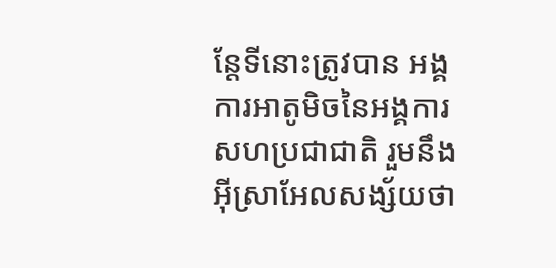ន្តែទីនោះត្រូវបាន អង្គការអាតូមិចនៃអង្គការសហប្រជាជាតិ រួមនឹងអ៊ីស្រាអែលសង្ស័យថា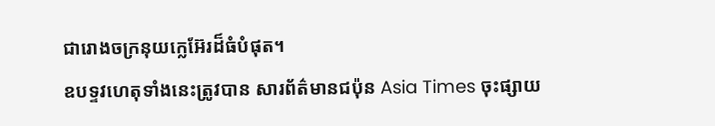ជារោងចក្រនុយក្លេអ៊ែរដ៏ធំបំផុត។
ឧបទ្ទវហេតុទាំងនេះត្រូវបាន សារព័ត៌មានជប៉ុន Asia Times ចុះផ្សាយ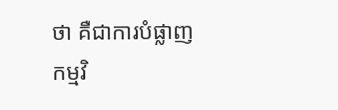ថា គឺជាការបំផ្លាញកម្មវិ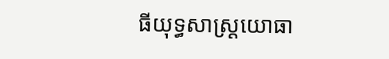ធីយុទ្ធសាស្រ្ដយោធា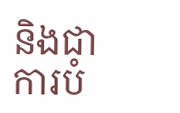និងជាការបំ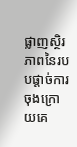ផ្លាញស្ថិរភាពនៃរបបផ្ដាច់ការចុងក្រោយគេ